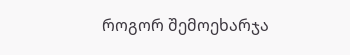როგორ შემოეხარჯა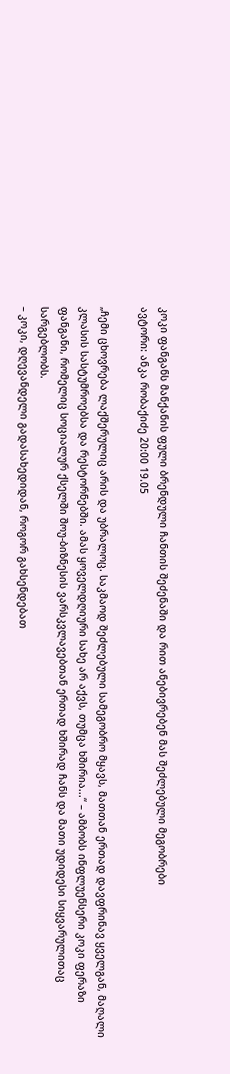კოკი ფანგანს მანქანის ფული ბრენდული ჩანთის შეძენაში და რით ანებივრებენ მას შეძლებული მეგობრები
ავტორი: ანკა რობაქიძე 20:00 19.05

„ჩემი ცხოვრება ლაქშერულიც არის და უბრალოც. საკმაოდ შეძლებული სამეგობრო მყავს, მათთან ერთად დავფრინავ ყველგან, მაღალი კლასის სასტუმროებსა და რესტორნებში. ამას ყოველდღიური სახე არ აქვს, თუმცა ხშირია...“ – ამბობს ინფლუენსერი კოკი ფერაზი ფანგანი, რომელიც სოციალურ ქსელში შოუ-ბიზნესის ვარსკვლავებთან ერთად ხშირად ჩანს და მათი უდიდესი სიყვარულითაც სარგებლობს.
– კოკი, დღევანდელი გადასახედიდან, როგორ გახსენდებათ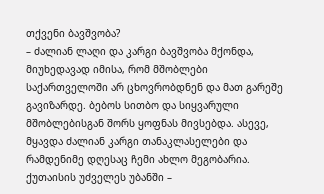თქვენი ბავშვობა?
– ძალიან ლაღი და კარგი ბავშვობა მქონდა, მიუხედავად იმისა, რომ მშობლები საქართველოში არ ცხოვრობდნენ და მათ გარეშე გავიზარდე. ბებოს სითბო და სიყვარული მშობლებისგან შორს ყოფნას მივსებდა. ასევე, მყავდა ძალიან კარგი თანაკლასელები და რამდენიმე დღესაც ჩემი ახლო მეგობარია. ქუთაისის უძველეს უბანში –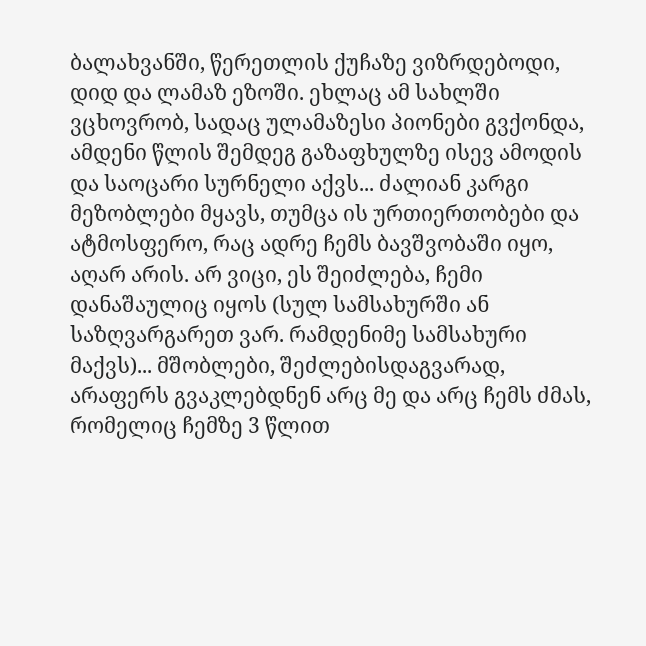ბალახვანში, წერეთლის ქუჩაზე ვიზრდებოდი, დიდ და ლამაზ ეზოში. ეხლაც ამ სახლში ვცხოვრობ, სადაც ულამაზესი პიონები გვქონდა, ამდენი წლის შემდეგ გაზაფხულზე ისევ ამოდის და საოცარი სურნელი აქვს... ძალიან კარგი მეზობლები მყავს, თუმცა ის ურთიერთობები და ატმოსფერო, რაც ადრე ჩემს ბავშვობაში იყო, აღარ არის. არ ვიცი, ეს შეიძლება, ჩემი დანაშაულიც იყოს (სულ სამსახურში ან საზღვარგარეთ ვარ. რამდენიმე სამსახური მაქვს)... მშობლები, შეძლებისდაგვარად, არაფერს გვაკლებდნენ არც მე და არც ჩემს ძმას, რომელიც ჩემზე 3 წლით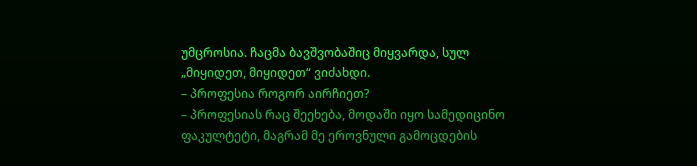უმცროსია. ჩაცმა ბავშვობაშიც მიყვარდა, სულ „მიყიდეთ, მიყიდეთ“ ვიძახდი.
– პროფესია როგორ აირჩიეთ?
– პროფესიას რაც შეეხება, მოდაში იყო სამედიცინო ფაკულტეტი, მაგრამ მე ეროვნული გამოცდების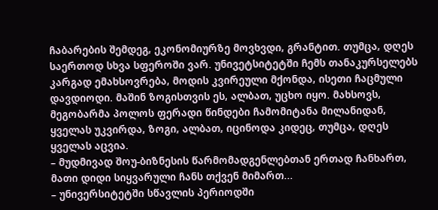ჩაბარების შემდეგ, ეკონომიურზე მოვხვდი, გრანტით. თუმცა, დღეს საერთოდ სხვა სფეროში ვარ. უნივეტსიტეტში ჩემს თანაკურსელებს კარგად ემახსოვრება, მოდის კვირეული მქონდა, ისეთი ჩაცმული დავდიოდი. მაშინ ზოგისთვის ეს, ალბათ, უცხო იყო. მახსოვს, მეგობარმა პოლოს ფერადი წინდები ჩამომიტანა მილანიდან, ყველას უკვირდა, ზოგი, ალბათ, იცინოდა კიდეც, თუმცა, დღეს ყველას აცვია.
– მუდმივად შოუ-ბიზნესის წარმომადგენლებთან ერთად ჩანხართ, მათი დიდი სიყვარული ჩანს თქვენ მიმართ...
– უნივერსიტეტში სწავლის პერიოდში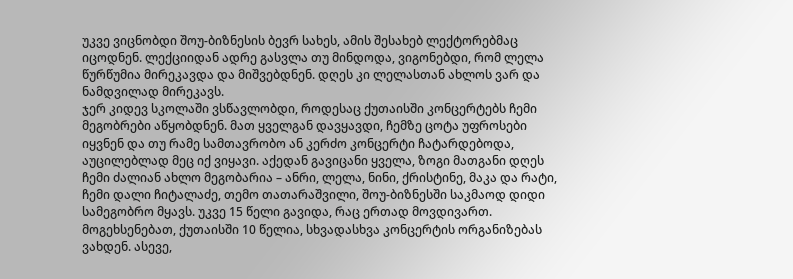უკვე ვიცნობდი შოუ-ბიზნესის ბევრ სახეს, ამის შესახებ ლექტორებმაც იცოდნენ. ლექციიდან ადრე გასვლა თუ მინდოდა, ვიგონებდი, რომ ლელა წურწუმია მირეკავდა და მიშვებდნენ. დღეს კი ლელასთან ახლოს ვარ და ნამდვილად მირეკავს.
ჯერ კიდევ სკოლაში ვსწავლობდი, როდესაც ქუთაისში კონცერტებს ჩემი მეგობრები აწყობდნენ. მათ ყველგან დავყავდი, ჩემზე ცოტა უფროსები იყვნენ და თუ რამე სამთავრობო ან კერძო კონცერტი ჩატარდებოდა, აუცილებლად მეც იქ ვიყავი. აქედან გავიცანი ყველა, ზოგი მათგანი დღეს ჩემი ძალიან ახლო მეგობარია – ანრი, ლელა, ნინი, ქრისტინე, მაკა და რატი, ჩემი დალი ჩიტალაძე, თემო თათარაშვილი, შოუ-ბიზნესში საკმაოდ დიდი სამეგობრო მყავს. უკვე 15 წელი გავიდა, რაც ერთად მოვდივართ. მოგეხსენებათ, ქუთაისში 10 წელია, სხვადასხვა კონცერტის ორგანიზებას ვახდენ. ასევე,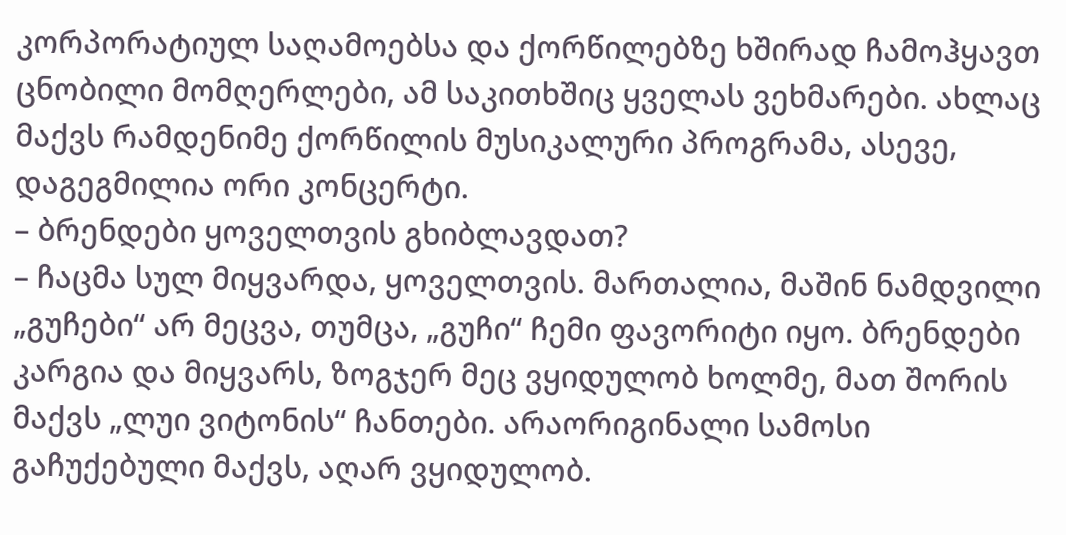კორპორატიულ საღამოებსა და ქორწილებზე ხშირად ჩამოჰყავთ ცნობილი მომღერლები, ამ საკითხშიც ყველას ვეხმარები. ახლაც მაქვს რამდენიმე ქორწილის მუსიკალური პროგრამა, ასევე, დაგეგმილია ორი კონცერტი.
– ბრენდები ყოველთვის გხიბლავდათ?
– ჩაცმა სულ მიყვარდა, ყოველთვის. მართალია, მაშინ ნამდვილი „გუჩები“ არ მეცვა, თუმცა, „გუჩი“ ჩემი ფავორიტი იყო. ბრენდები კარგია და მიყვარს, ზოგჯერ მეც ვყიდულობ ხოლმე, მათ შორის მაქვს „ლუი ვიტონის“ ჩანთები. არაორიგინალი სამოსი გაჩუქებული მაქვს, აღარ ვყიდულობ.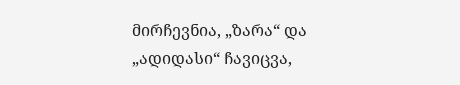მირჩევნია, „ზარა“ და „ადიდასი“ ჩავიცვა,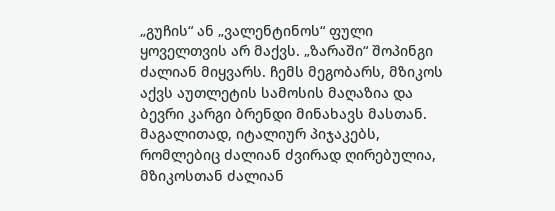„გუჩის“ ან „ვალენტინოს“ ფული ყოველთვის არ მაქვს. „ზარაში“ შოპინგი ძალიან მიყვარს. ჩემს მეგობარს, მზიკოს აქვს აუთლეტის სამოსის მაღაზია და ბევრი კარგი ბრენდი მინახავს მასთან. მაგალითად, იტალიურ პიჯაკებს, რომლებიც ძალიან ძვირად ღირებულია, მზიკოსთან ძალიან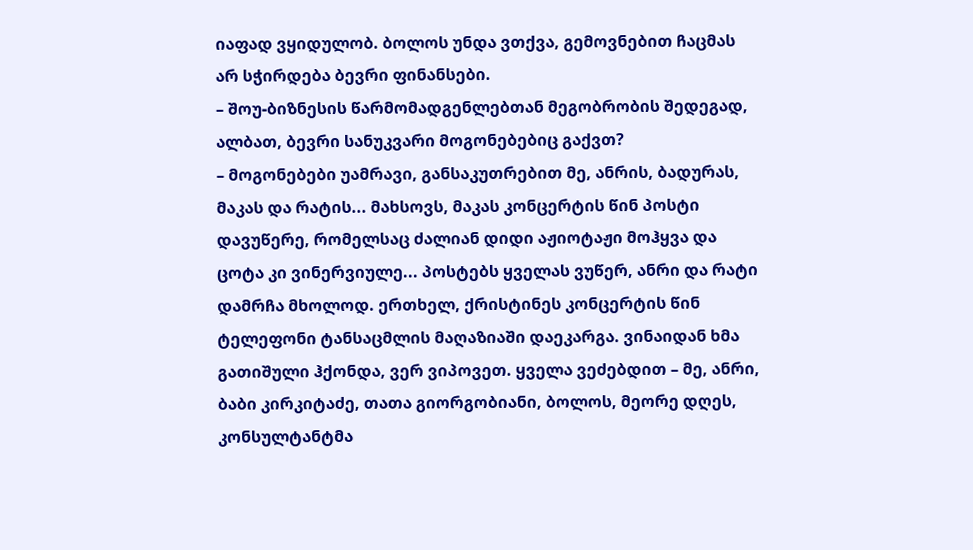იაფად ვყიდულობ. ბოლოს უნდა ვთქვა, გემოვნებით ჩაცმას არ სჭირდება ბევრი ფინანსები.
– შოუ-ბიზნესის წარმომადგენლებთან მეგობრობის შედეგად, ალბათ, ბევრი სანუკვარი მოგონებებიც გაქვთ?
– მოგონებები უამრავი, განსაკუთრებით მე, ანრის, ბადურას, მაკას და რატის... მახსოვს, მაკას კონცერტის წინ პოსტი დავუწერე, რომელსაც ძალიან დიდი აჟიოტაჟი მოჰყვა და ცოტა კი ვინერვიულე... პოსტებს ყველას ვუწერ, ანრი და რატი დამრჩა მხოლოდ. ერთხელ, ქრისტინეს კონცერტის წინ ტელეფონი ტანსაცმლის მაღაზიაში დაეკარგა. ვინაიდან ხმა გათიშული ჰქონდა, ვერ ვიპოვეთ. ყველა ვეძებდით – მე, ანრი, ბაბი კირკიტაძე, თათა გიორგობიანი, ბოლოს, მეორე დღეს, კონსულტანტმა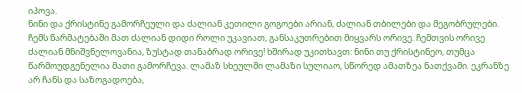იპოვა.
ნინი და ქრისტინე გამორჩეული და ძალიან კეთილი გოგოები არიან, ძალიან თბილები და მეგობრულები. ჩემს წარმატებაში მათ ძალიან დიდი როლი უკავიათ, განსაკუთრებით მიყვარს ორივე. ჩემთვის ორივე ძალიან მნიშვნელოვანია, ზუსტად თანაბრად ორივე! ხშირად უკითხავთ: ნინი თუ ქრისტინეო, თუმცა წარმოუდგენელია მათი გამორჩევა. ლამაზ სხეულში ლამაზი სულიაო, სწორედ ამათზეა ნათქვამი. ეკრანზე არ ჩანს და საზოგადოება,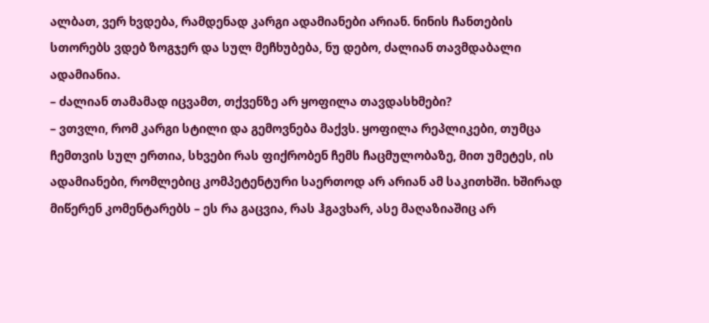ალბათ, ვერ ხვდება, რამდენად კარგი ადამიანები არიან. ნინის ჩანთების სთორებს ვდებ ზოგჯერ და სულ მეჩხუბება, ნუ დებო, ძალიან თავმდაბალი ადამიანია.
– ძალიან თამამად იცვამთ, თქვენზე არ ყოფილა თავდასხმები?
– ვთვლი, რომ კარგი სტილი და გემოვნება მაქვს. ყოფილა რეპლიკები, თუმცა ჩემთვის სულ ერთია, სხვები რას ფიქრობენ ჩემს ჩაცმულობაზე, მით უმეტეს, ის ადამიანები, რომლებიც კომპეტენტური საერთოდ არ არიან ამ საკითხში. ხშირად მიწერენ კომენტარებს – ეს რა გაცვია, რას ჰგავხარ, ასე მაღაზიაშიც არ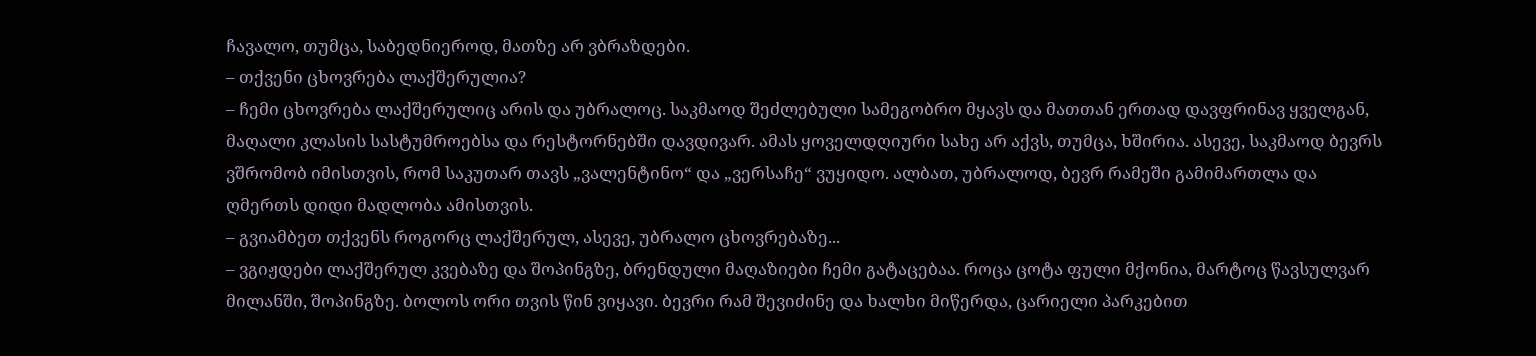ჩავალო, თუმცა, საბედნიეროდ, მათზე არ ვბრაზდები.
– თქვენი ცხოვრება ლაქშერულია?
– ჩემი ცხოვრება ლაქშერულიც არის და უბრალოც. საკმაოდ შეძლებული სამეგობრო მყავს და მათთან ერთად დავფრინავ ყველგან, მაღალი კლასის სასტუმროებსა და რესტორნებში დავდივარ. ამას ყოველდღიური სახე არ აქვს, თუმცა, ხშირია. ასევე, საკმაოდ ბევრს ვშრომობ იმისთვის, რომ საკუთარ თავს „ვალენტინო“ და „ვერსაჩე“ ვუყიდო. ალბათ, უბრალოდ, ბევრ რამეში გამიმართლა და ღმერთს დიდი მადლობა ამისთვის.
– გვიამბეთ თქვენს როგორც ლაქშერულ, ასევე, უბრალო ცხოვრებაზე...
– ვგიჟდები ლაქშერულ კვებაზე და შოპინგზე, ბრენდული მაღაზიები ჩემი გატაცებაა. როცა ცოტა ფული მქონია, მარტოც წავსულვარ მილანში, შოპინგზე. ბოლოს ორი თვის წინ ვიყავი. ბევრი რამ შევიძინე და ხალხი მიწერდა, ცარიელი პარკებით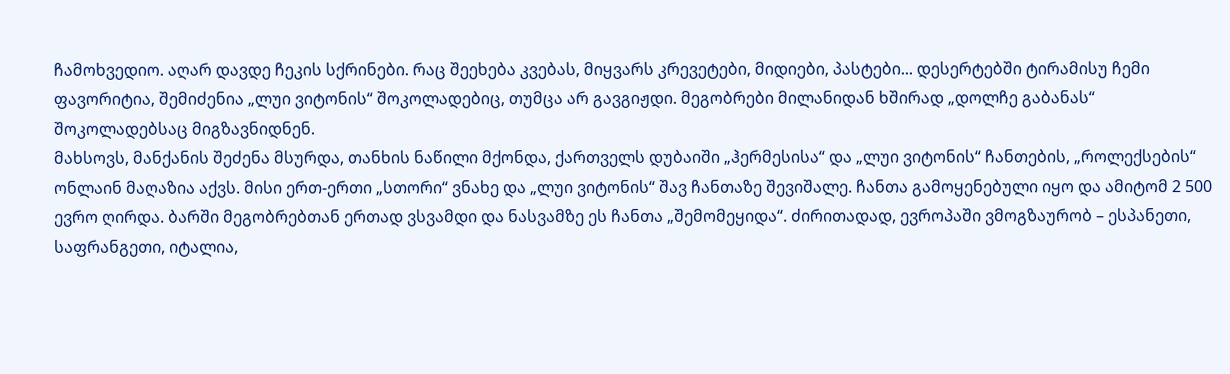ჩამოხვედიო. აღარ დავდე ჩეკის სქრინები. რაც შეეხება კვებას, მიყვარს კრევეტები, მიდიები, პასტები... დესერტებში ტირამისუ ჩემი ფავორიტია, შემიძენია „ლუი ვიტონის“ შოკოლადებიც, თუმცა არ გავგიჟდი. მეგობრები მილანიდან ხშირად „დოლჩე გაბანას“ შოკოლადებსაც მიგზავნიდნენ.
მახსოვს, მანქანის შეძენა მსურდა, თანხის ნაწილი მქონდა, ქართველს დუბაიში „ჰერმესისა“ და „ლუი ვიტონის“ ჩანთების, „როლექსების“ ონლაინ მაღაზია აქვს. მისი ერთ-ერთი „სთორი“ ვნახე და „ლუი ვიტონის“ შავ ჩანთაზე შევიშალე. ჩანთა გამოყენებული იყო და ამიტომ 2 500 ევრო ღირდა. ბარში მეგობრებთან ერთად ვსვამდი და ნასვამზე ეს ჩანთა „შემომეყიდა“. ძირითადად, ევროპაში ვმოგზაურობ – ესპანეთი, საფრანგეთი, იტალია,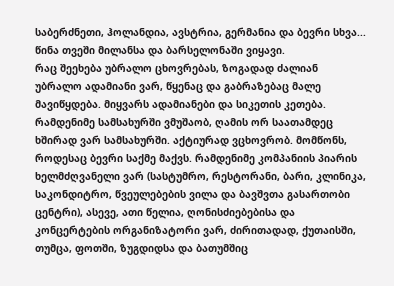საბერძნეთი, ჰოლანდია, ავსტრია, გერმანია და ბევრი სხვა... წინა თვეში მილანსა და ბარსელონაში ვიყავი.
რაც შეეხება უბრალო ცხოვრებას, ზოგადად ძალიან უბრალო ადამიანი ვარ, წყენაც და გაბრაზებაც მალე მავიწყდება. მიყვარს ადამიანები და სიკეთის კეთება. რამდენიმე სამსახურში ვმუშაობ, ღამის ორ საათამდეც ხშირად ვარ სამსახურში. აქტიურად ვცხოვრობ. მომწონს, როდესაც ბევრი საქმე მაქვს. რამდენიმე კომპანიის პიარის ხელმძღვანელი ვარ (სასტუმრო, რესტორანი, ბარი, კლინიკა, საკონდიტრო, წვეულებების ვილა და ბავშვთა გასართობი ცენტრი), ასევე, ათი წელია, ღონისძიებებისა და კონცერტების ორგანიზატორი ვარ, ძირითადად, ქუთაისში, თუმცა, ფოთში, ზუგდიდსა და ბათუმშიც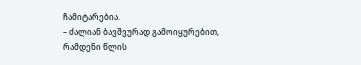ჩამიტარებია.
– ძალიან ბავშვურად გამოიყურებით, რამდენი წლის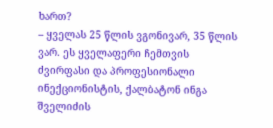ხართ?
– ყველას 25 წლის ვგონივარ, 35 წლის ვარ. ეს ყველაფერი ჩემთვის ძვირფასი და პროფესიონალი ინექციონისტის, ქალბატონ ინგა შველიძის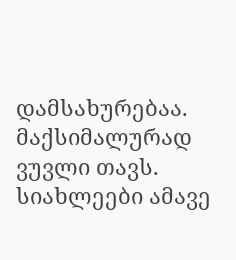დამსახურებაა. მაქსიმალურად ვუვლი თავს.
სიახლეები ამავე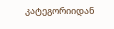კატეგორიიდან